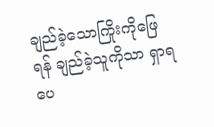ချည်ခဲ့သောကြိုးကိုဖြေရန် ချည်ခဲ့သူကိုသာ ရှာရပေ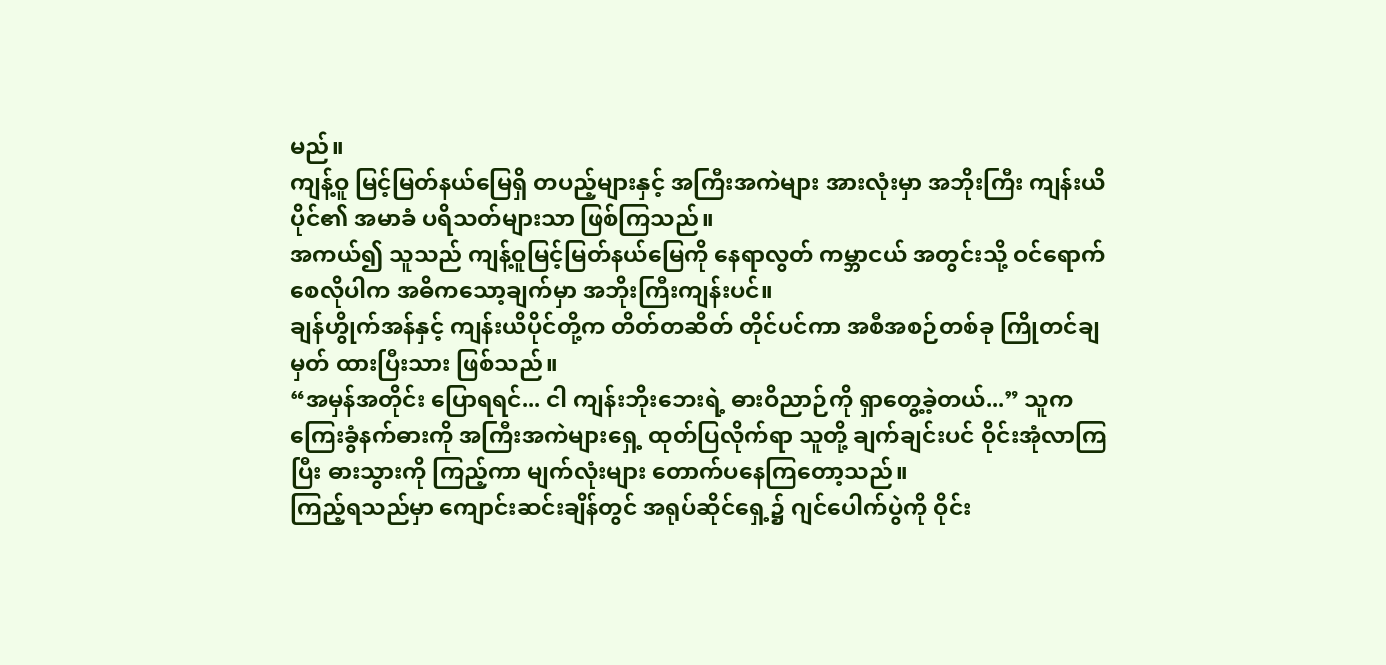မည်။
ကျန့်ဝူ မြင့်မြတ်နယ်မြေရှိ တပည့်များနှင့် အကြီးအကဲများ အားလုံးမှာ အဘိုးကြီး ကျန်းယိပိုင်၏ အမာခံ ပရိသတ်များသာ ဖြစ်ကြသည်။
အကယ်၍ သူသည် ကျန့်ဝူမြင့်မြတ်နယ်မြေကို နေရာလွတ် ကမ္ဘာငယ် အတွင်းသို့ ဝင်ရောက် စေလိုပါက အဓိကသော့ချက်မှာ အဘိုးကြီးကျန်းပင်။
ချန်ဟွိုက်အန်နှင့် ကျန်းယိပိုင်တို့က တိတ်တဆိတ် တိုင်ပင်ကာ အစီအစဉ်တစ်ခု ကြိုတင်ချမှတ် ထားပြီးသား ဖြစ်သည်။
“အမှန်အတိုင်း ပြောရရင်... ငါ ကျန်းဘိုးဘေးရဲ့ ဓားဝိညာဉ်ကို ရှာတွေ့ခဲ့တယ်...” သူက ကြေးခွံနက်ဓားကို အကြီးအကဲများရှေ့ ထုတ်ပြလိုက်ရာ သူတို့ ချက်ချင်းပင် ဝိုင်းအုံလာကြပြီး ဓားသွားကို ကြည့်ကာ မျက်လုံးများ တောက်ပနေကြတော့သည်။
ကြည့်ရသည်မှာ ကျောင်းဆင်းချိန်တွင် အရုပ်ဆိုင်ရှေ့၌ ဂျင်ပေါက်ပွဲကို ဝိုင်း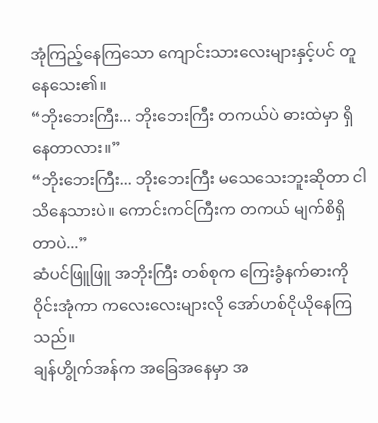အုံကြည့်နေကြသော ကျောင်းသားလေးများနှင့်ပင် တူနေသေး၏။
“ဘိုးဘေးကြီး... ဘိုးဘေးကြီး တကယ်ပဲ ဓားထဲမှာ ရှိနေတာလား။”
“ဘိုးဘေးကြီး... ဘိုးဘေးကြီး မသေသေးဘူးဆိုတာ ငါ သိနေသားပဲ။ ကောင်းကင်ကြီးက တကယ် မျက်စိရှိတာပဲ...”
ဆံပင်ဖြူဖြူ အဘိုးကြီး တစ်စုက ကြေးခွံနက်ဓားကို ဝိုင်းအုံကာ ကလေးလေးများလို အော်ဟစ်ငိုယိုနေကြသည်။
ချန်ဟွိုက်အန်က အခြေအနေမှာ အ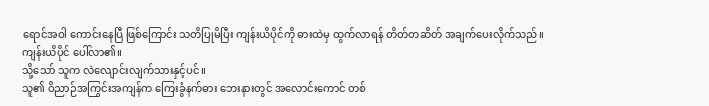ရောင်အဝါ ကောင်းနေပြီ ဖြစ်ကြောင်း သတိပြုမိပြီး ကျန်းယိပိုင်ကို ဓားထဲမှ ထွက်လာရန် တိတ်တဆိတ် အချက်ပေးလိုက်သည်။
ကျန်းယိပိုင် ပေါ်လာ၏။
သို့သော် သူက လဲလျောင်းလျက်သားနှင့်ပင်။
သူ၏ ဝိညာဉ်အကြွင်းအကျန်က ကြေးခွံနက်ဓား ဘေးနားတွင် အလောင်းကောင် တစ်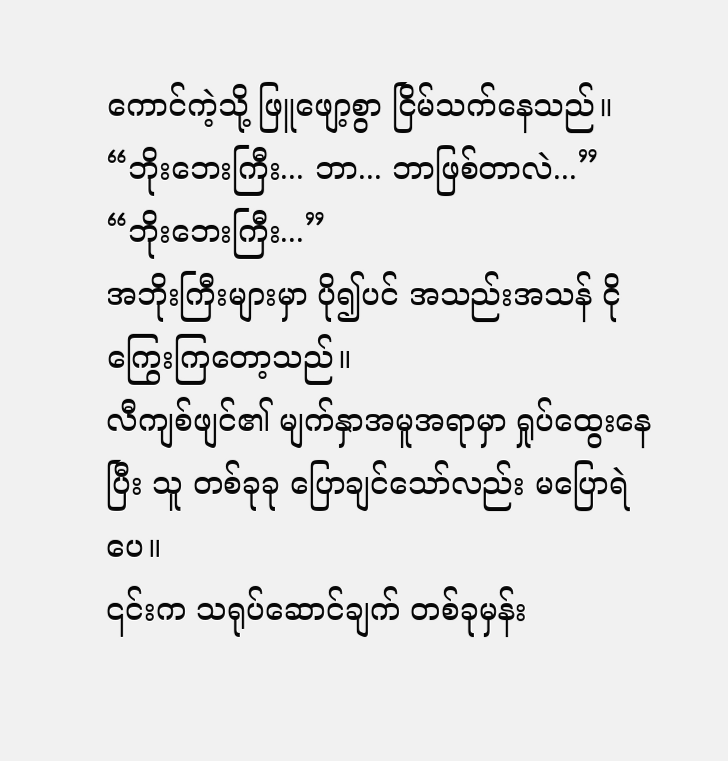ကောင်ကဲ့သို့ ဖြူဖျော့စွာ ငြိမ်သက်နေသည်။
“ဘိုးဘေးကြီး... ဘာ... ဘာဖြစ်တာလဲ...”
“ဘိုးဘေးကြီး...”
အဘိုးကြီးများမှာ ပို၍ပင် အသည်းအသန် ငိုကြွေးကြတော့သည်။
လီကျစ်ဖျင်၏ မျက်နှာအမူအရာမှာ ရှုပ်ထွေးနေပြီး သူ တစ်ခုခု ပြောချင်သော်လည်း မပြောရဲပေ။
၎င်းက သရုပ်ဆောင်ချက် တစ်ခုမှန်း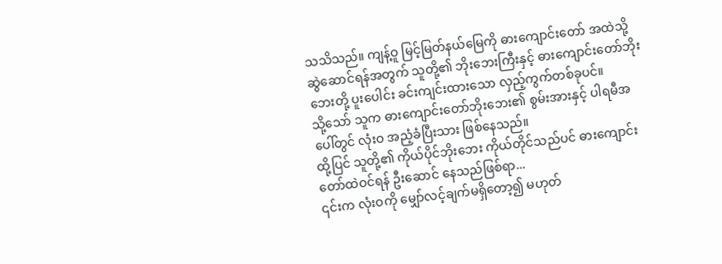သသိသည်။ ကျန့်ဝူ မြင့်မြတ်နယ်မြေကို ဓားကျောင်းတော် အထဲသို့ ဆွဲဆောင်ရန်အတွက် သူတို့၏ ဘိုးဘေးကြီးနှင့် ဓားကျောင်းတော်ဘိုးဘေးတို့ ပူးပေါင်း ခင်းကျင်းထားသော လှည့်ကွက်တစ်ခုပင်။
သို့သော် သူက ဓားကျောင်းတော်ဘိုးဘေး၏ စွမ်းအားနှင့် ပါရမီအပေါ်တွင် လုံးဝ အညံ့ခံပြီးသား ဖြစ်နေသည်။
ထို့ပြင် သူတို့၏ ကိုယ်ပိုင်ဘိုးဘေး ကိုယ်တိုင်သည်ပင် ဓားကျောင်းတော်ထဲဝင်ရန် ဦးဆောင် နေသည်ဖြစ်ရာ...
၎င်းက လုံးဝကို မျှော်လင့်ချက်မရှိတော့၍ မဟုတ်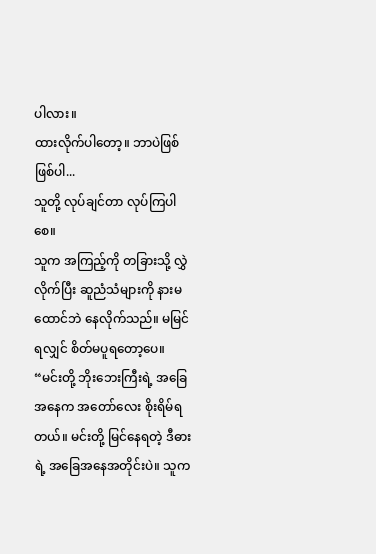ပါလား။
ထားလိုက်ပါတော့။ ဘာပဲဖြစ်ဖြစ်ပါ...
သူတို့ လုပ်ချင်တာ လုပ်ကြပါစေ။
သူက အကြည့်ကို တခြားသို့ လွှဲလိုက်ပြီး ဆူညံသံများကို နားမထောင်ဘဲ နေလိုက်သည်။ မမြင်ရလျှင် စိတ်မပူရတော့ပေ။
“မင်းတို့ ဘိုးဘေးကြီးရဲ့ အခြေအနေက အတော်လေး စိုးရိမ်ရတယ်။ မင်းတို့ မြင်နေရတဲ့ ဒီဓားရဲ့ အခြေအနေအတိုင်းပဲ။ သူက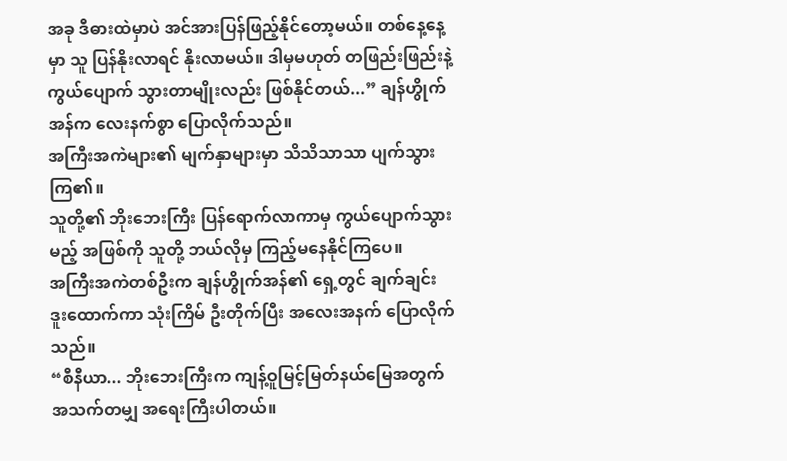အခု ဒီဓားထဲမှာပဲ အင်အားပြန်ဖြည့်နိုင်တော့မယ်။ တစ်နေ့နေ့မှာ သူ ပြန်နိုးလာရင် နိုးလာမယ်။ ဒါမှမဟုတ် တဖြည်းဖြည်းနဲ့ ကွယ်ပျောက် သွားတာမျိုးလည်း ဖြစ်နိုင်တယ်...” ချန်ဟွိုက်အန်က လေးနက်စွာ ပြောလိုက်သည်။
အကြီးအကဲများ၏ မျက်နှာများမှာ သိသိသာသာ ပျက်သွားကြ၏။
သူတို့၏ ဘိုးဘေးကြီး ပြန်ရောက်လာကာမှ ကွယ်ပျောက်သွားမည့် အဖြစ်ကို သူတို့ ဘယ်လိုမှ ကြည့်မနေနိုင်ကြပေ။
အကြီးအကဲတစ်ဦးက ချန်ဟွိုက်အန်၏ ရှေ့တွင် ချက်ချင်း ဒူးထောက်ကာ သုံးကြိမ် ဦးတိုက်ပြီး အလေးအနက် ပြောလိုက်သည်။
“စီနီယာ... ဘိုးဘေးကြီးက ကျန့်ဝူမြင့်မြတ်နယ်မြေအတွက် အသက်တမျှ အရေးကြီးပါတယ်။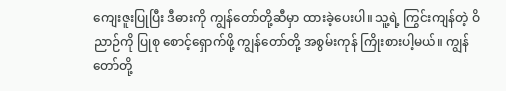ကျေးဇူးပြုပြီး ဒီဓားကို ကျွန်တော်တို့ဆီမှာ ထားခဲ့ပေးပါ။ သူ့ရဲ့ ကြွင်းကျန်တဲ့ ဝိညာဉ်ကို ပြုစု စောင့်ရှောက်ဖို့ ကျွန်တော်တို့ အစွမ်းကုန် ကြိုးစားပါ့မယ်။ ကျွန်တော်တို့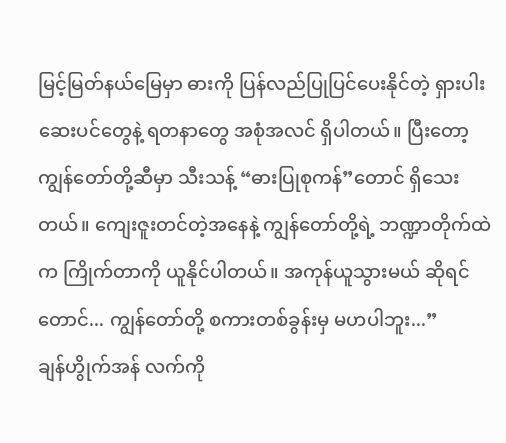မြင့်မြတ်နယ်မြေမှာ ဓားကို ပြန်လည်ပြုပြင်ပေးနိုင်တဲ့ ရှားပါး ဆေးပင်တွေနဲ့ ရတနာတွေ အစုံအလင် ရှိပါတယ်။ ပြီးတော့ ကျွန်တော်တို့ဆီမှာ သီးသန့် “ဓားပြုစုကန်”တောင် ရှိသေးတယ်။ ကျေးဇူးတင်တဲ့အနေနဲ့ ကျွန်တော်တို့ရဲ့ ဘဏ္ဍာတိုက်ထဲက ကြိုက်တာကို ယူနိုင်ပါတယ်။ အကုန်ယူသွားမယ် ဆိုရင်တောင်... ကျွန်တော်တို့ စကားတစ်ခွန်းမှ မဟပါဘူး...”
ချန်ဟွိုက်အန် လက်ကို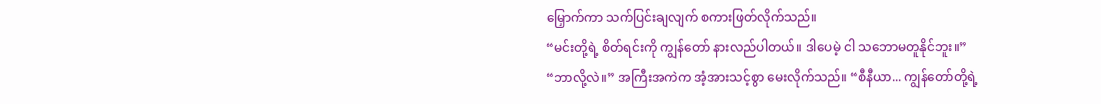မြှောက်ကာ သက်ပြင်းချလျက် စကားဖြတ်လိုက်သည်။
“မင်းတို့ရဲ့ စိတ်ရင်းကို ကျွန်တော် နားလည်ပါတယ်။ ဒါပေမဲ့ ငါ သဘောမတူနိုင်ဘူး။”
“ဘာလို့လဲ။” အကြီးအကဲက အံ့အားသင့်စွာ မေးလိုက်သည်။ “စီနီယာ... ကျွန်တော်တို့ရဲ့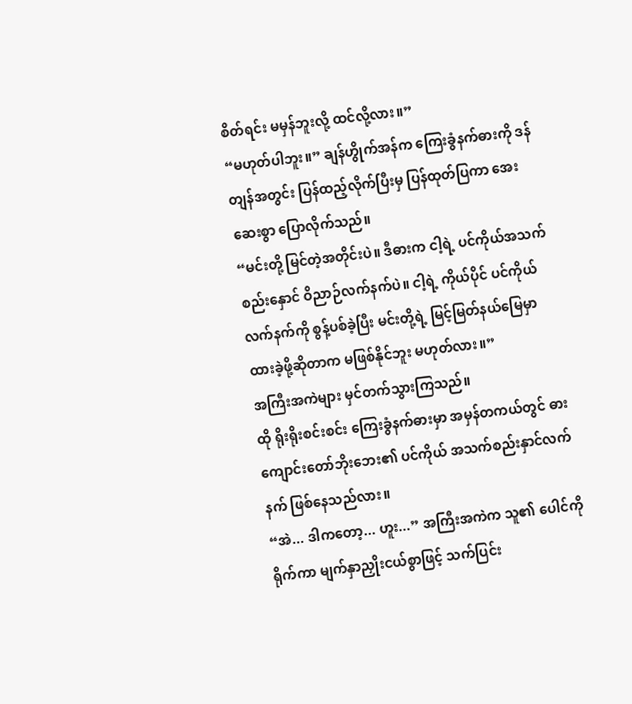စိတ်ရင်း မမှန်ဘူးလို့ ထင်လို့လား။”
“မဟုတ်ပါဘူး။” ချန်ဟွိုက်အန်က ကြေးခွံနက်ဓားကို ဒန်တျန်အတွင်း ပြန်ထည့်လိုက်ပြီးမှ ပြန်ထုတ်ပြကာ အေးဆေးစွာ ပြောလိုက်သည်။
“မင်းတို့ မြင်တဲ့အတိုင်းပဲ။ ဒီဓားက ငါ့ရဲ့ ပင်ကိုယ်အသက်စည်းနှောင် ဝိညာဉ်လက်နက်ပဲ။ ငါ့ရဲ့ ကိုယ်ပိုင် ပင်ကိုယ်လက်နက်ကို စွန့်ပစ်ခဲ့ပြီး မင်းတို့ရဲ့ မြင့်မြတ်နယ်မြေမှာ ထားခဲ့ဖို့ဆိုတာက မဖြစ်နိုင်ဘူး မဟုတ်လား။”
အကြီးအကဲများ မှင်တက်သွားကြသည်။
ထို ရိုးရိုးစင်းစင်း ကြေးခွံနက်ဓားမှာ အမှန်တကယ်တွင် ဓားကျောင်းတော်ဘိုးဘေး၏ ပင်ကိုယ် အသက်စည်းနှာင်လက်နက် ဖြစ်နေသည်လား။
“အဲ... ဒါကတော့... ဟူး...” အကြီးအကဲက သူ၏ ပေါင်ကို ရိုက်ကာ မျက်နှာညှိုးငယ်စွာဖြင့် သက်ပြင်း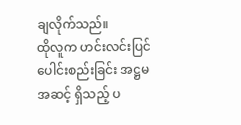ချလိုက်သည်။
ထိုလူက ဟင်းလင်းပြင်ပေါင်းစည်းခြင်း အဋ္ဌမအဆင့် ရှိသည့် ပ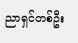ညာရှင်တစ်ဦး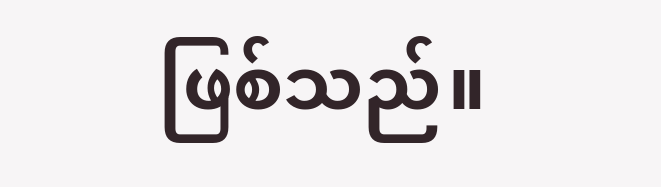ဖြစ်သည်။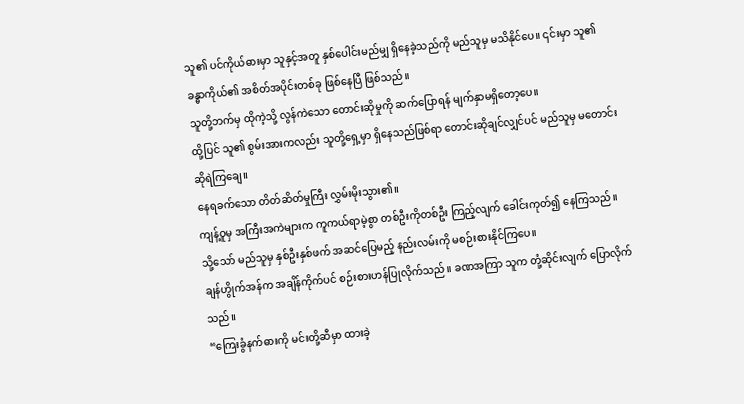သူ၏ ပင်ကိုယ်ဓားမှာ သူနှင့်အတူ နှစ်ပေါင်းမည်မျှ ရှိနေခဲ့သည်ကို မည်သူမှ မသိနိုင်ပေ။ ၎င်းမှာ သူ၏ ခန္ဓာကိုယ်၏ အစိတ်အပိုင်းတစ်ခု ဖြစ်နေပြီ ဖြစ်သည်။
သူတို့ဘက်မှ ထိုကဲ့သို့ လွန်ကဲသော တောင်းဆိုမှုကို ဆက်ပြောရန် မျက်နှာမရှိတော့ပေ။
ထို့ပြင် သူ၏ စွမ်းအားကလည်း သူတို့ရှေ့မှာ ရှိနေသည်ဖြစ်ရာ တောင်းဆိုချင်လျှင်ပင် မည်သူမှ မတောင်းဆိုရဲကြချေ။
နေရခက်သော တိတ်ဆိတ်မှုကြီး လွှမ်းမိုးသွား၏။
ကျန့်ဝူမှ အကြီးအကဲများက ကူကယ်ရာမဲ့စွာ တစ်ဦးကိုတစ်ဦး ကြည့်လျက် ခေါင်းကုတ်၍ နေကြသည်။ သို့သော် မည်သူမှ နှစ်ဦးနှစ်ဖက် အဆင်ပြေမည့် နည်းလမ်းကို မစဉ်းစားနိုင်ကြပေ။
ချန်ဟွိုက်အန်က အချိန်ကိုက်ပင် စဉ်းစားဟန်ပြုလိုက်သည်။ ခဏအကြာ သူက တုံ့ဆိုင်းလျက် ပြောလိုက်သည်။
“ကြေးခွံနက်ဓားကို မင်းတို့ဆီမှာ ထားခဲ့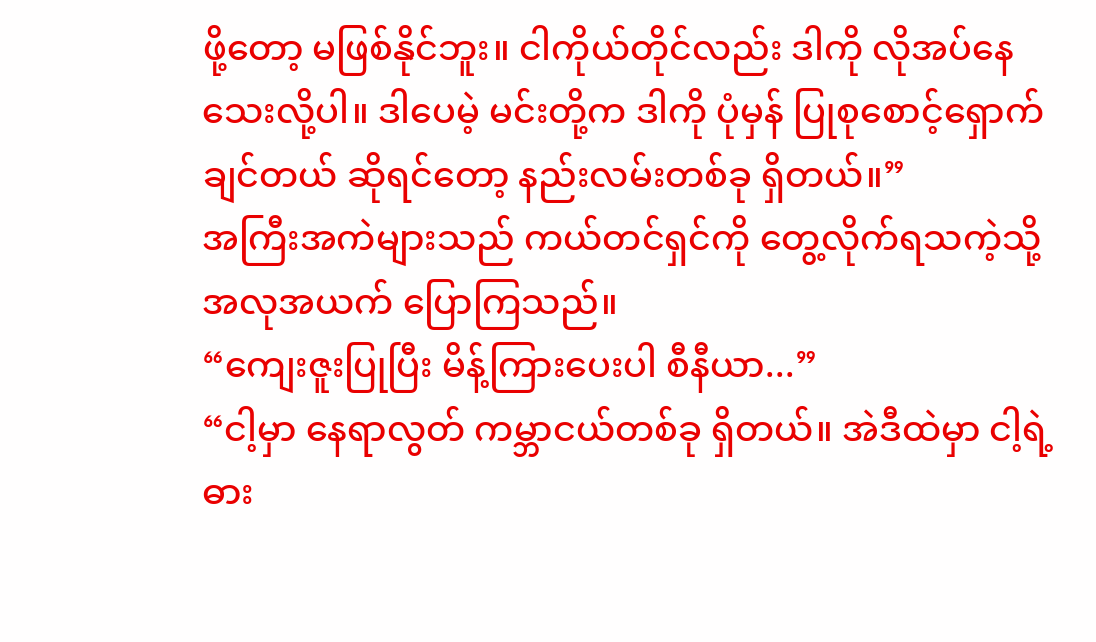ဖို့တော့ မဖြစ်နိုင်ဘူး။ ငါကိုယ်တိုင်လည်း ဒါကို လိုအပ်နေသေးလို့ပါ။ ဒါပေမဲ့ မင်းတို့က ဒါကို ပုံမှန် ပြုစုစောင့်ရှောက်ချင်တယ် ဆိုရင်တော့ နည်းလမ်းတစ်ခု ရှိတယ်။”
အကြီးအကဲများသည် ကယ်တင်ရှင်ကို တွေ့လိုက်ရသကဲ့သို့ အလုအယက် ပြောကြသည်။
“ကျေးဇူးပြုပြီး မိန့်ကြားပေးပါ စီနီယာ...”
“ငါ့မှာ နေရာလွတ် ကမ္ဘာငယ်တစ်ခု ရှိတယ်။ အဲဒီထဲမှာ ငါ့ရဲ့ ဓား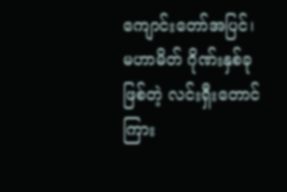ကျောင်းတော်အပြင်၊ မဟာမိတ် ဂိုဏ်းနှစ်ခုဖြစ်တဲ့ လင်းရှီးတောင်ကြား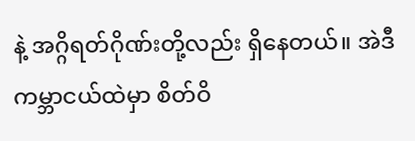နဲ့ အဂ္ဂိရတ်ဂိုဏ်းတို့လည်း ရှိနေတယ်။ အဲဒီ ကမ္ဘာငယ်ထဲမှာ စိတ်ဝိ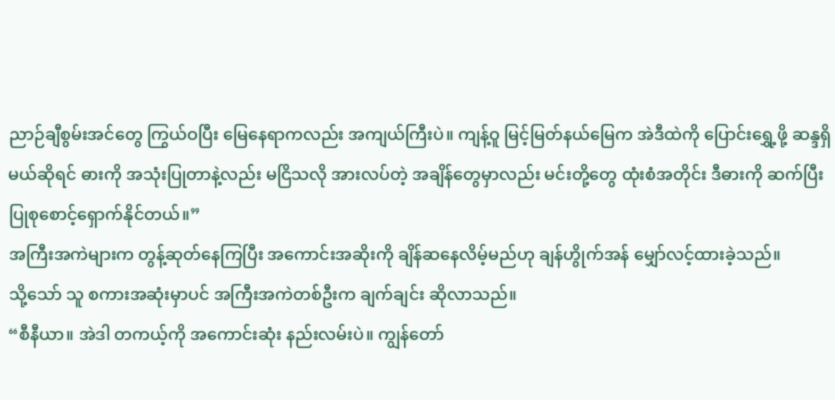ညာဉ်ချီစွမ်းအင်တွေ ကြွယ်ဝပြီး မြေနေရာကလည်း အကျယ်ကြီးပဲ။ ကျန့်ဝူ မြင့်မြတ်နယ်မြေက အဲဒီထဲကို ပြောင်းရွှေ့ဖို့ ဆန္ဒရှိမယ်ဆိုရင် ဓားကို အသုံးပြုတာနဲ့လည်း မငြိသလို အားလပ်တဲ့ အချိန်တွေမှာလည်း မင်းတို့တွေ ထုံးစံအတိုင်း ဒီဓားကို ဆက်ပြီး ပြုစုစောင့်ရှောက်နိုင်တယ်။”
အကြီးအကဲများက တွန့်ဆုတ်နေကြပြီး အကောင်းအဆိုးကို ချိန်ဆနေလိမ့်မည်ဟု ချန်ဟွိုက်အန် မျှော်လင့်ထားခဲ့သည်။
သို့သော် သူ စကားအဆုံးမှာပင် အကြီးအကဲတစ်ဦးက ချက်ချင်း ဆိုလာသည်။
“စီနီယာ။ အဲဒါ တကယ့်ကို အကောင်းဆုံး နည်းလမ်းပဲ။ ကျွန်တော်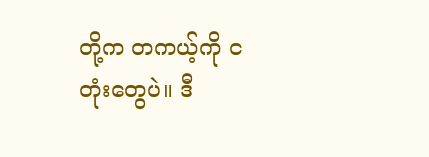တို့က တကယ့်ကို ငတုံးတွေပဲ။ ဒီ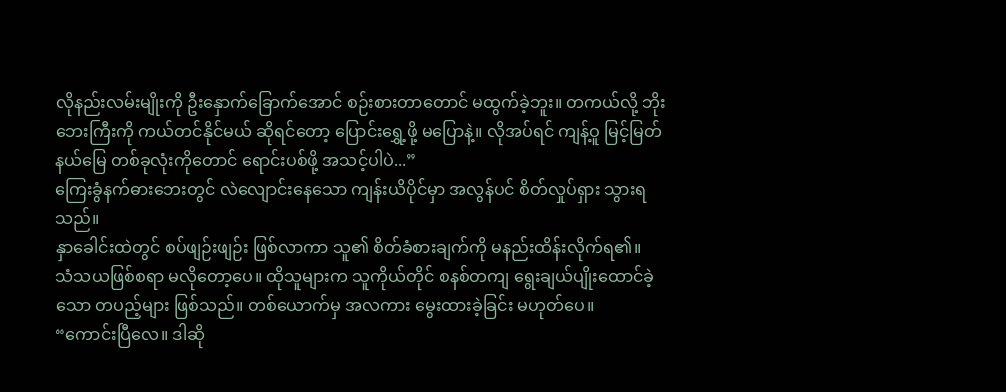လိုနည်းလမ်းမျိုးကို ဦးနှောက်ခြောက်အောင် စဉ်းစားတာတောင် မထွက်ခဲ့ဘူး။ တကယ်လို့ ဘိုးဘေးကြီးကို ကယ်တင်နိုင်မယ် ဆိုရင်တော့ ပြောင်းရွှေ့ဖို့ မပြောနဲ့။ လိုအပ်ရင် ကျန့်ဝူ မြင့်မြတ်နယ်မြေ တစ်ခုလုံးကိုတောင် ရောင်းပစ်ဖို့ အသင့်ပါပဲ...”
ကြေးခွံနက်ဓားဘေးတွင် လဲလျောင်းနေသော ကျန်းယိပိုင်မှာ အလွန်ပင် စိတ်လှုပ်ရှား သွားရသည်။
နှာခေါင်းထဲတွင် စပ်ဖျဉ်းဖျဉ်း ဖြစ်လာကာ သူ၏ စိတ်ခံစားချက်ကို မနည်းထိန်းလိုက်ရ၏။
သံသယဖြစ်စရာ မလိုတော့ပေ။ ထိုသူများက သူကိုယ်တိုင် စနစ်တကျ ရွေးချယ်ပျိုးထောင်ခဲ့သော တပည့်များ ဖြစ်သည်။ တစ်ယောက်မှ အလကား မွေးထားခဲ့ခြင်း မဟုတ်ပေ။
“ကောင်းပြီလေ။ ဒါဆို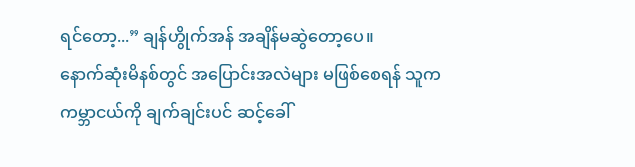ရင်တော့...” ချန်ဟွိုက်အန် အချိန်မဆွဲတော့ပေ။
နောက်ဆုံးမိနစ်တွင် အပြောင်းအလဲများ မဖြစ်စေရန် သူက ကမ္ဘာငယ်ကို ချက်ချင်းပင် ဆင့်ခေါ်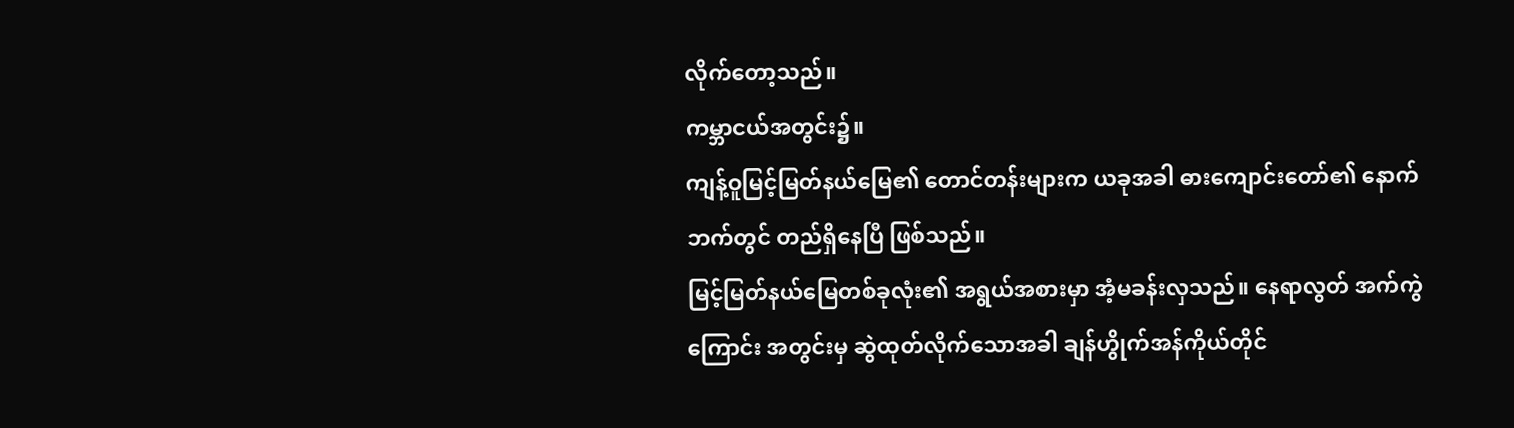လိုက်တော့သည်။
ကမ္ဘာငယ်အတွင်း၌။
ကျန့်ဝူမြင့်မြတ်နယ်မြေ၏ တောင်တန်းများက ယခုအခါ ဓားကျောင်းတော်၏ နောက်ဘက်တွင် တည်ရှိနေပြီ ဖြစ်သည်။
မြင့်မြတ်နယ်မြေတစ်ခုလုံး၏ အရွယ်အစားမှာ အံ့မခန်းလှသည်။ နေရာလွတ် အက်ကွဲကြောင်း အတွင်းမှ ဆွဲထုတ်လိုက်သောအခါ ချန်ဟွိုက်အန်ကိုယ်တိုင်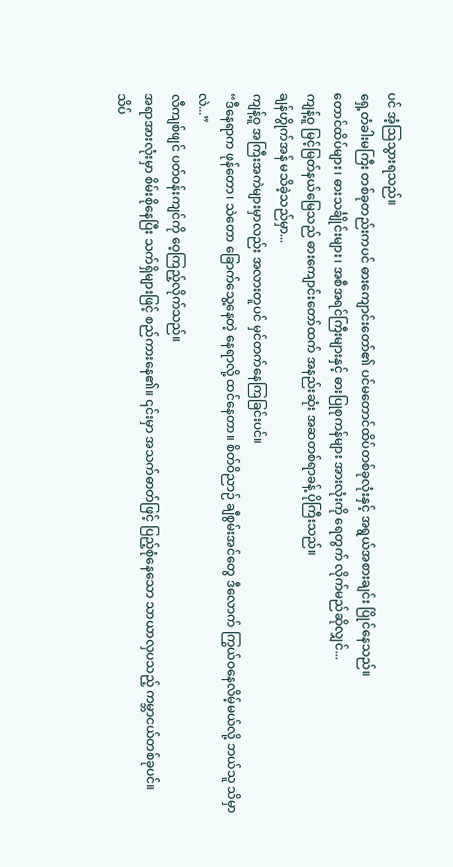ပင် အံ့သြသွားရသည်။
ရှေ့တံခါးမကြီး တစ်ခုတည်းကပင် ဓားကျောင်းတော်၏ ပင်မတောင်ထိပ်တစ်ခုလုံးနှင့် အရွယ်အစားချင်း ပြိုင်နေသည်။
တောင်ထိပ်များ၊ ဓားသင်္ချိုင်းများ၊ အစီအရင်ကြီးများနှင့် ဓားပြုစုကန်များ အားလုံးကို ရေတွက် လိုက်မည်ဆိုလျှင်...
ကျန့်ဝူ မြင့်မြတ်နယ်မြေသည် ဓားကျောင်းတော်ထက် အနည်းဆုံး အဆတစ်ရာခန့် ပိုကြီးသည်။
ချန်ဟွိုက်အန် မသိခဲ့သည်မှာ...
ကျန့်ဝူ အကြီးအကဲများမှာလည်း အလားတူပင် မှင်တက်နေကြခြင်းပင်။
“ဒီနေရာက ဖုန်တော၊ သဲတော ခြောက်သွေ့နေတဲ့ နေရာလို့ ထင်နေတာ။ စိတ်ဝိညာဉ် ချီစွမ်းအင်တွေ ဒီလောက် ကြွယ်ဝနေလိမ့်မယ်လို့ ဘယ်သူ သိမှာလဲ...”
လီကျစ်ဖျင် ပတ်ဝန်းကျင်ကို ဝေ့ကြည့်လိုက်သည်။
အရာအားလုံးမှာ စိမ်းစိုနေပြီး သက်ရှိများဖြင့် စည်ကားနေ၏။ ၎င်းမှာ အသက်ဓာတ်ဖြင့် ပြည့်စုံနေသော သာယာလှပသည့် ကမ္ဘာငယ်တစ်ခုပင်။
သိပ်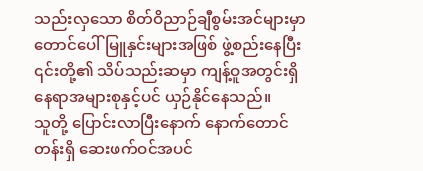သည်းလှသော စိတ်ဝိညာဉ်ချီစွမ်းအင်များမှာ တောင်ပေါ်မြူနှင်းများအဖြစ် ဖွဲ့စည်းနေပြီး ၎င်းတို့၏ သိပ်သည်းဆမှာ ကျန့်ဝူအတွင်းရှိ နေရာအများစုနှင့်ပင် ယှဉ်နိုင်နေသည်။
သူတို့ ပြောင်းလာပြီးနောက် နောက်တောင်တန်းရှိ ဆေးဖက်ဝင်အပင်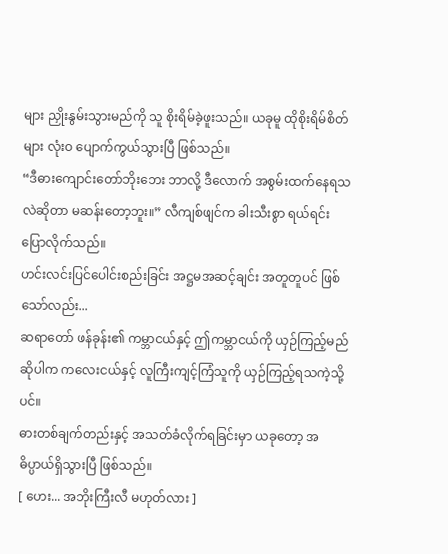များ ညှိုးနွမ်းသွားမည်ကို သူ စိုးရိမ်ခဲ့ဖူးသည်။ ယခုမူ ထိုစိုးရိမ်စိတ်များ လုံးဝ ပျောက်ကွယ်သွားပြီ ဖြစ်သည်။
“ဒီဓားကျောင်းတော်ဘိုးဘေး ဘာလို့ ဒီလောက် အစွမ်းထက်နေရသလဲဆိုတာ မဆန်းတော့ဘူး။” လီကျစ်ဖျင်က ခါးသီးစွာ ရယ်ရင်း ပြောလိုက်သည်။
ဟင်းလင်းပြင်ပေါင်းစည်းခြင်း အဋ္ဌမအဆင့်ချင်း အတူတူပင် ဖြစ်သော်လည်း...
ဆရာတော် ဖန်ခုန်း၏ ကမ္ဘာငယ်နှင့် ဤကမ္ဘာငယ်ကို ယှဉ်ကြည့်မည်ဆိုပါက ကလေးငယ်နှင့် လူကြီးကျင့်ကြံသူကို ယှဉ်ကြည့်ရသကဲ့သို့ပင်။
ဓားတစ်ချက်တည်းနှင့် အသတ်ခံလိုက်ရခြင်းမှာ ယခုတော့ အဓိပ္ပာယ်ရှိသွားပြီ ဖြစ်သည်။
[ ဟေး... အဘိုးကြီးလီ မဟုတ်လား ]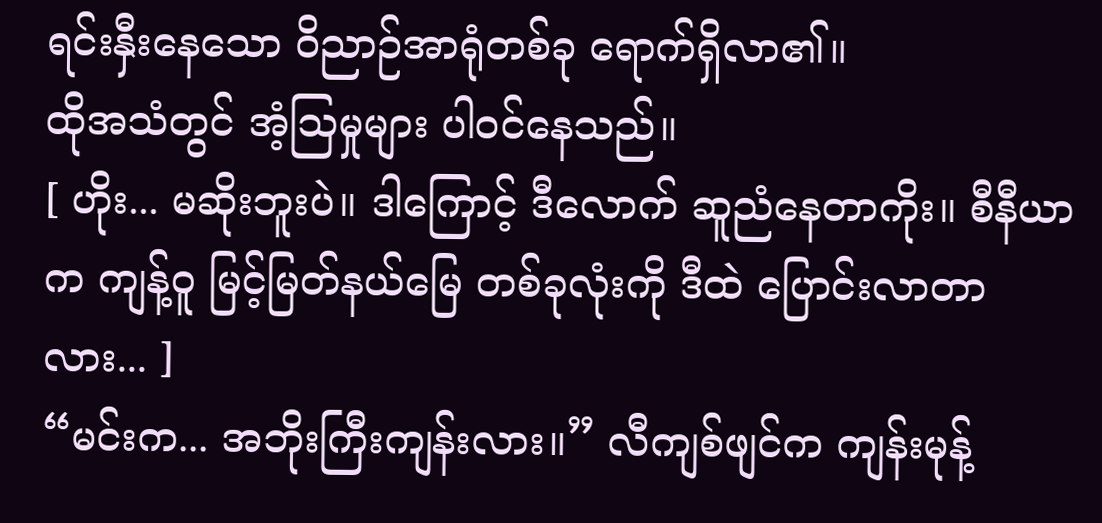ရင်းနှီးနေသော ဝိညာဉ်အာရုံတစ်ခု ရောက်ရှိလာ၏။
ထိုအသံတွင် အံ့သြမှုများ ပါဝင်နေသည်။
[ ဟိုး... မဆိုးဘူးပဲ။ ဒါကြောင့် ဒီလောက် ဆူညံနေတာကိုး။ စီနီယာက ကျန့်ဝူ မြင့်မြတ်နယ်မြေ တစ်ခုလုံးကို ဒီထဲ ပြောင်းလာတာလား... ]
“မင်းက... အဘိုးကြီးကျန်းလား။” လီကျစ်ဖျင်က ကျန်းမုန့်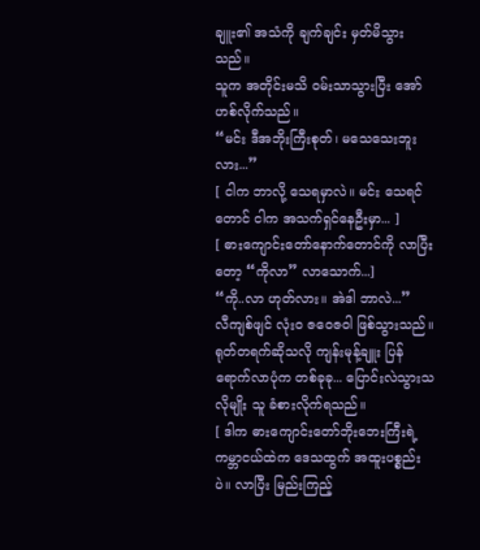ချူး၏ အသံကို ချက်ချင်း မှတ်မိသွားသည်။
သူက အတိုင်းမသိ ဝမ်းသာသွားပြီး အော်ဟစ်လိုက်သည်။
“မင်း ဒီအဘိုးကြီးစုတ်၊ မသေသေးဘူးလား...”
[ ငါက ဘာလို့ သေရမှာလဲ။ မင်း သေရင်တောင် ငါက အသက်ရှင်နေဦးမှာ... ]
[ ဓားကျောင်းတော်နောက်တောင်ကို လာပြီးတော့ “ကိုလာ” လာသောက်...]
“ကို..လာ ဟုတ်လား။ အဲဒါ ဘာလဲ...”
လီကျစ်ဖျင် လုံးဝ ဇဝေဇဝါ ဖြစ်သွားသည်။
ရုတ်တရက်ဆိုသလို ကျန်းမုန့်ချူး ပြန်ရောက်လာပုံက တစ်ခုခု... ပြောင်းလဲသွားသလိုမျိုး သူ ခံစားလိုက်ရသည်။
[ ဒါက ဓားကျောင်းတော်ဘိုးဘေးကြီးရဲ့ ကမ္ဘာငယ်ထဲက ဒေသထွက် အထူးပစ္စည်းပဲ။ လာပြီး မြည်းကြည့်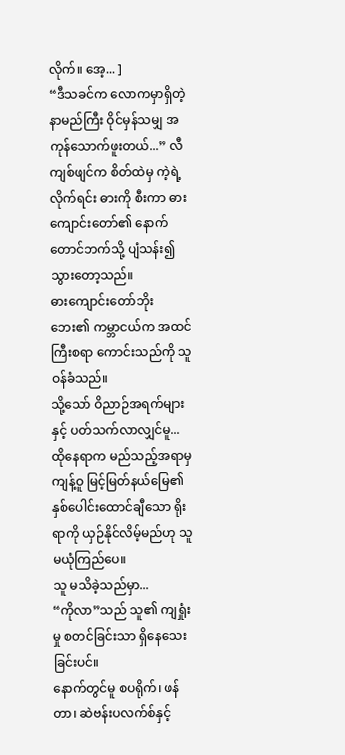လိုက်။ အေ့... ]
“ဒီသခင်က လောကမှာရှိတဲ့ နာမည်ကြီး ဝိုင်မှန်သမျှ အကုန်သောက်ဖူးတယ်...” လီကျစ်ဖျင်က စိတ်ထဲမှ ကဲ့ရဲ့လိုက်ရင်း ဓားကို စီးကာ ဓားကျောင်းတော်၏ နောက်တောင်ဘက်သို့ ပျံသန်း၍ သွားတော့သည်။
ဓားကျောင်းတော်ဘိုးဘေး၏ ကမ္ဘာငယ်က အထင်ကြီးစရာ ကောင်းသည်ကို သူ ဝန်ခံသည်။
သို့သော် ဝိညာဉ်အရက်များနှင့် ပတ်သက်လာလျှင်မူ...
ထိုနေရာက မည်သည့်အရာမှ ကျန့်ဝူ မြင့်မြတ်နယ်မြေ၏ နှစ်ပေါင်းထောင်ချီသော ရိုးရာကို ယှဉ်နိုင်လိမ့်မည်ဟု သူ မယုံကြည်ပေ။
သူ မသိခဲ့သည်မှာ...
“ကိုလာ”သည် သူ၏ ကျရှုံးမှု စတင်ခြင်းသာ ရှိနေသေးခြင်းပင်။
နောက်တွင်မူ စပရိုက်၊ ဖန်တာ၊ ဆဲဗန်းပလက်စ်နှင့်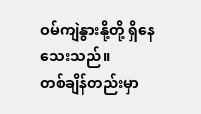ဝမ်ကျဲနွားနို့တို့ ရှိနေသေးသည်။
တစ်ချိန်တည်းမှာ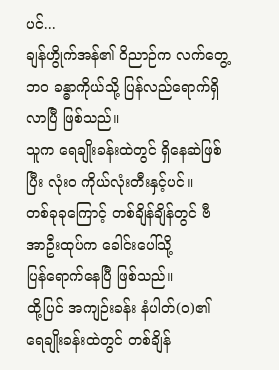ပင်...
ချန်ဟွိုက်အန်၏ ဝိညာဉ်က လက်တွေ့ဘဝ ခန္ဓာကိုယ်သို့ ပြန်လည်ရောက်ရှိလာပြီ ဖြစ်သည်။
သူက ရေချိုးခန်းထဲတွင် ရှိနေဆဲဖြစ်ပြီး လုံးဝ ကိုယ်လုံးတီးနှင့်ပင်။
တစ်ခုခုကြောင့် တစ်ချိန်ချိန်တွင် ဗီအာဦးထုပ်က ခေါင်းပေါ်သို့
ပြန်ရောက်နေပြီ ဖြစ်သည်။
ထို့ပြင် အကျဉ်းခန်း နံပါတ်(၀)၏ ရေချိုးခန်းထဲတွင် တစ်ချိန်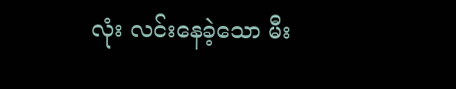လုံး လင်းနေခဲ့သော မီး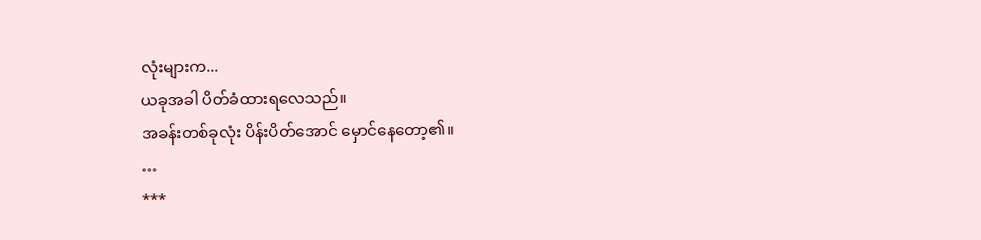လုံးများက...
ယခုအခါ ပိတ်ခံထားရလေသည်။
အခန်းတစ်ခုလုံး ပိန်းပိတ်အောင် မှောင်နေတော့၏။
…
***